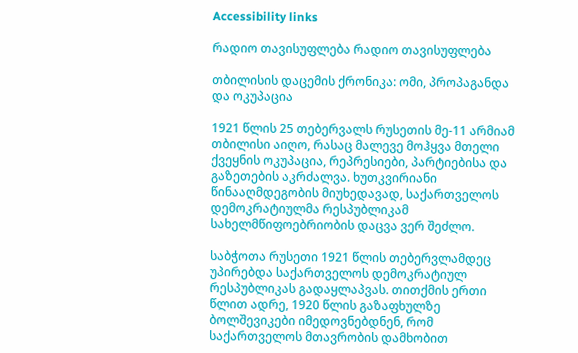Accessibility links

რადიო თავისუფლება რადიო თავისუფლება

თბილისის დაცემის ქრონიკა: ომი, პროპაგანდა და ოკუპაცია

1921 წლის 25 თებერვალს რუსეთის მე-11 არმიამ თბილისი აიღო, რასაც მალევე მოჰყვა მთელი ქვეყნის ოკუპაცია, რეპრესიები, პარტიებისა და გაზეთების აკრძალვა. ხუთკვირიანი წინააღმდეგობის მიუხედავად, საქართველოს დემოკრატიულმა რესპუბლიკამ სახელმწიფოებრიობის დაცვა ვერ შეძლო.

საბჭოთა რუსეთი 1921 წლის თებერვლამდეც უპირებდა საქართველოს დემოკრატიულ რესპუბლიკას გადაყლაპვას. თითქმის ერთი წლით ადრე, 1920 წლის გაზაფხულზე ბოლშევიკები იმედოვნებდნენ, რომ საქართველოს მთავრობის დამხობით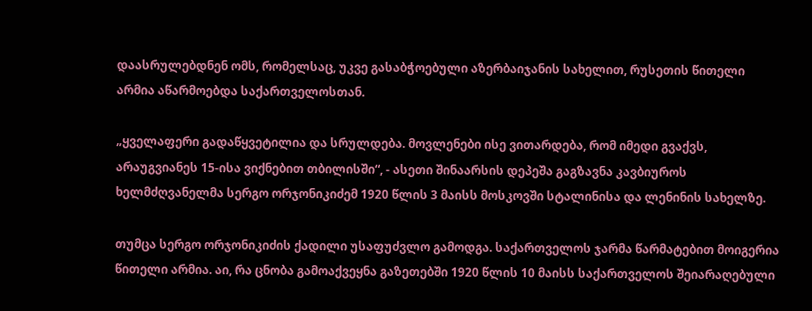დაასრულებდნენ ომს, რომელსაც, უკვე გასაბჭოებული აზერბაიჯანის სახელით, რუსეთის წითელი არმია აწარმოებდა საქართველოსთან.

„ყველაფერი გადაწყვეტილია და სრულდება. მოვლენები ისე ვითარდება, რომ იმედი გვაქვს, არაუგვიანეს 15-ისა ვიქნებით თბილისში“, - ასეთი შინაარსის დეპეშა გაგზავნა კავბიუროს ხელმძღვანელმა სერგო ორჯონიკიძემ 1920 წლის 3 მაისს მოსკოვში სტალინისა და ლენინის სახელზე.

თუმცა სერგო ორჯონიკიძის ქადილი უსაფუძვლო გამოდგა. საქართველოს ჯარმა წარმატებით მოიგერია წითელი არმია. აი, რა ცნობა გამოაქვეყნა გაზეთებში 1920 წლის 10 მაისს საქართველოს შეიარაღებული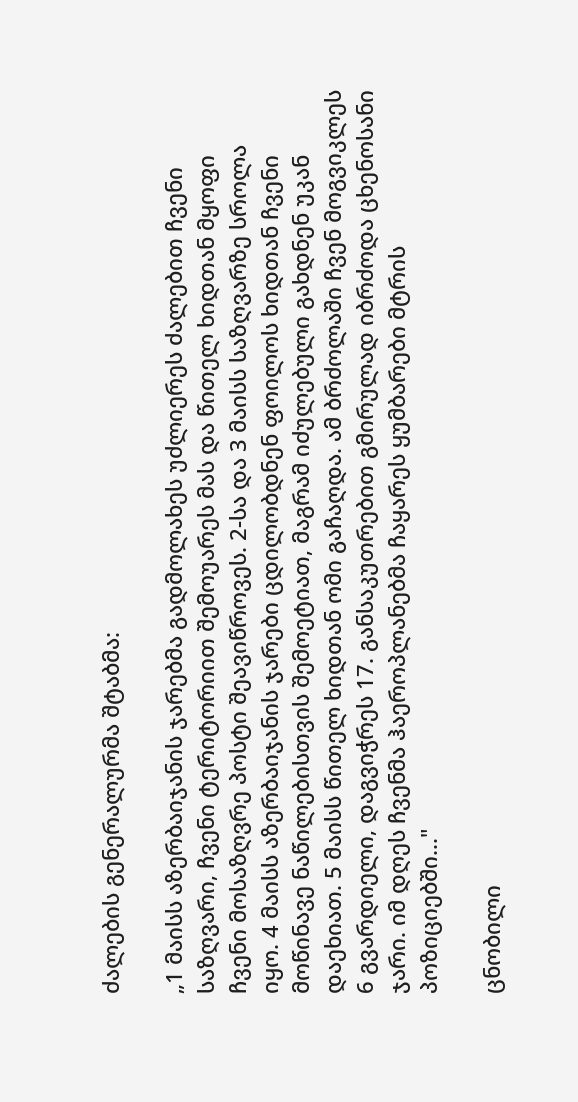ძალების გენერალურმა შტაბმა:

„1 მაისს აზერბაიჯანის ჯარებმა გადმოლახეს უძლიერეს ძალებით ჩვენი საზღვარი, ჩვენი ტერიტორიით შემოუარეს მას და წითელ ხიდთან მყოფი ჩვენი მოსაზღვრე პოსტი შეავიწროვეს. 2-სა და 3 მაისს საზღვარზე სროლა იყო. 4 მაისს აზერბაიჯანის ჯარები ცდილობდნენ ფოილოს ხიდთან ჩვენი მოწინავე ნაწილებისთვის შემოეტიათ, მაგრამ იძულებული გახდნენ უკან დაეხიათ. 5 მაისს წითელ ხიდთან ომი გაჩაღდა. ამ ბრძოლაში ჩვენ მოგვიკლეს 6 გვარდიელი, დაგვიჭრეს 17. განსაკუთრებით გმირულად იბრძოდა ცხენოსანი ჯარი. იმ დღეს ჩვენმა ჰაეროპლანებმა ჩაყარეს ყუმბარები მტრის პოზიციებში..."

ცნობილი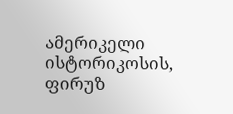ამერიკელი ისტორიკოსის, ფირუზ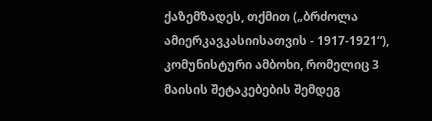ქაზემზადეს, თქმით („ბრძოლა ამიერკავკასიისათვის - 1917-1921“), კომუნისტური ამბოხი, რომელიც 3 მაისის შეტაკებების შემდეგ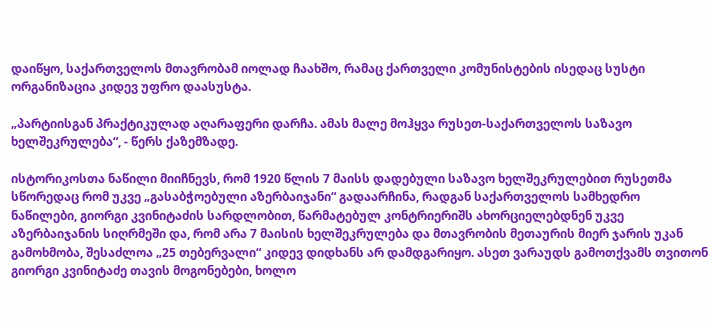დაიწყო, საქართველოს მთავრობამ იოლად ჩაახშო, რამაც ქართველი კომუნისტების ისედაც სუსტი ორგანიზაცია კიდევ უფრო დაასუსტა.

„პარტიისგან პრაქტიკულად აღარაფერი დარჩა. ამას მალე მოჰყვა რუსეთ-საქართველოს საზავო ხელშეკრულება“, - წერს ქაზემზადე.

ისტორიკოსთა ნაწილი მიიჩნევს, რომ 1920 წლის 7 მაისს დადებული საზავო ხელშეკრულებით რუსეთმა სწორედაც რომ უკვე „გასაბჭოებული აზერბაიჯანი“ გადაარჩინა, რადგან საქართველოს სამხედრო ნაწილები, გიორგი კვინიტაძის სარდლობით, წარმატებულ კონტრიერიშს ახორციელებდნენ უკვე აზერბაიჯანის სიღრმეში და, რომ არა 7 მაისის ხელშეკრულება და მთავრობის მეთაურის მიერ ჯარის უკან გამოხმობა, შესაძლოა „25 თებერვალი“ კიდევ დიდხანს არ დამდგარიყო. ასეთ ვარაუდს გამოთქვამს თვითონ გიორგი კვინიტაძე თავის მოგონებები, ხოლო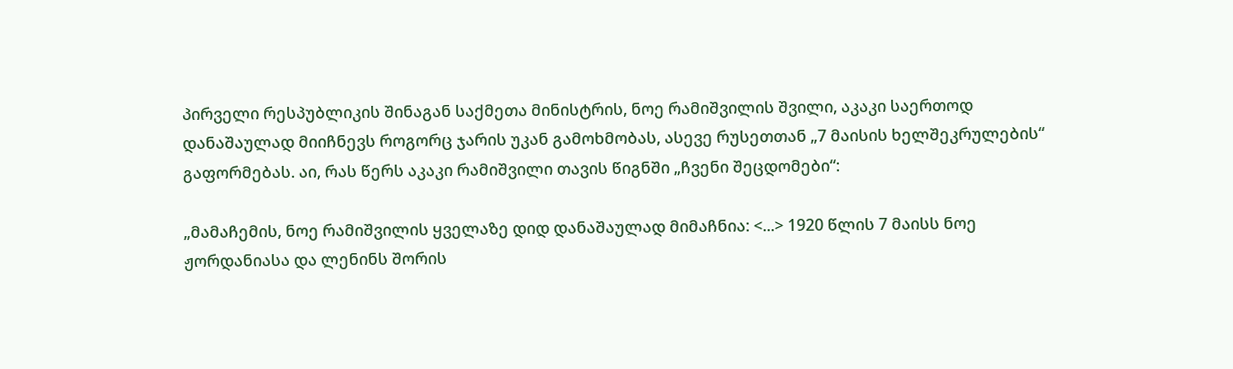პირველი რესპუბლიკის შინაგან საქმეთა მინისტრის, ნოე რამიშვილის შვილი, აკაკი საერთოდ დანაშაულად მიიჩნევს როგორც ჯარის უკან გამოხმობას, ასევე რუსეთთან „7 მაისის ხელშეკრულების“ გაფორმებას. აი, რას წერს აკაკი რამიშვილი თავის წიგნში „ჩვენი შეცდომები“:

„მამაჩემის, ნოე რამიშვილის ყველაზე დიდ დანაშაულად მიმაჩნია: <...> 1920 წლის 7 მაისს ნოე ჟორდანიასა და ლენინს შორის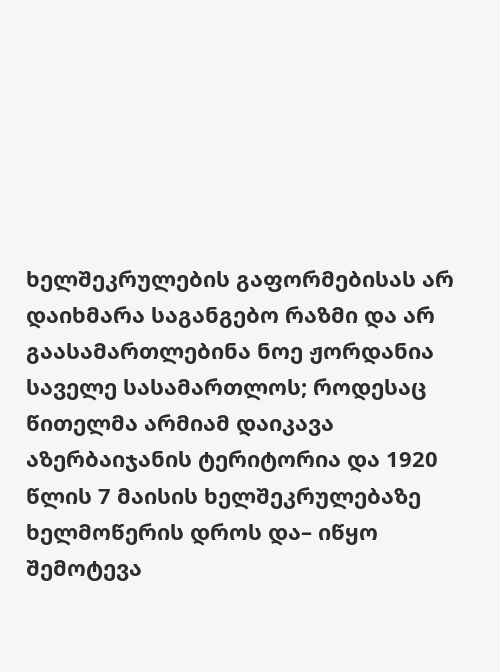ხელშეკრულების გაფორმებისას არ დაიხმარა საგანგებო რაზმი და არ გაასამართლებინა ნოე ჟორდანია საველე სასამართლოს; როდესაც წითელმა არმიამ დაიკავა აზერბაიჯანის ტერიტორია და 1920 წლის 7 მაისის ხელშეკრულებაზე ხელმოწერის დროს და– იწყო შემოტევა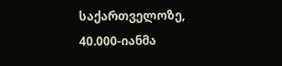საქართველოზე, 40.000-იანმა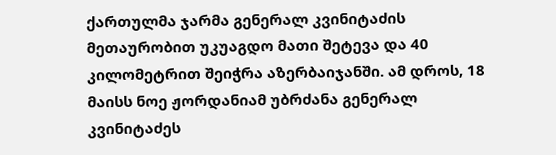ქართულმა ჯარმა გენერალ კვინიტაძის მეთაურობით უკუაგდო მათი შეტევა და 40 კილომეტრით შეიჭრა აზერბაიჯანში. ამ დროს, 18 მაისს ნოე ჟორდანიამ უბრძანა გენერალ კვინიტაძეს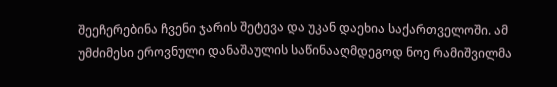შეეჩერებინა ჩვენი ჯარის შეტევა და უკან დაეხია საქართველოში. ამ უმძიმესი ეროვნული დანაშაულის საწინააღმდეგოდ ნოე რამიშვილმა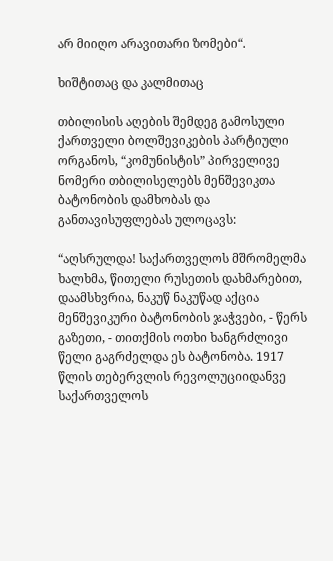არ მიიღო არავითარი ზომები“.

ხიშტითაც და კალმითაც

თბილისის აღების შემდეგ გამოსული ქართველი ბოლშევიკების პარტიული ორგანოს, “კომუნისტის” პირველივე ნომერი თბილისელებს მენშევიკთა ბატონობის დამხობას და განთავისუფლებას ულოცავს:

“აღსრულდა! საქართველოს მშრომელმა ხალხმა, წითელი რუსეთის დახმარებით, დაამსხვრია, ნაკუწ ნაკუწად აქცია მენშევიკური ბატონობის ჯაჭვები, - წერს გაზეთი, - თითქმის ოთხი ხანგრძლივი წელი გაგრძელდა ეს ბატონობა. 1917 წლის თებერვლის რევოლუციიდანვე საქართველოს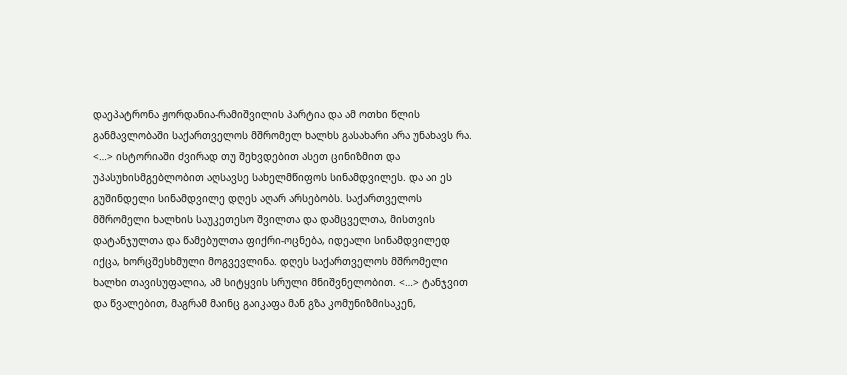დაეპატრონა ჟორდანია-რამიშვილის პარტია და ამ ოთხი წლის განმავლობაში საქართველოს მშრომელ ხალხს გასახარი არა უნახავს რა. <…> ისტორიაში ძვირად თუ შეხვდებით ასეთ ცინიზმით და უპასუხისმგებლობით აღსავსე სახელმწიფოს სინამდვილეს. და აი ეს გუშინდელი სინამდვილე დღეს აღარ არსებობს. საქართველოს მშრომელი ხალხის საუკეთესო შვილთა და დამცველთა, მისთვის დატანჯულთა და წამებულთა ფიქრი-ოცნება, იდეალი სინამდვილედ იქცა, ხორცშესხმული მოგვევლინა. დღეს საქართველოს მშრომელი ხალხი თავისუფალია, ამ სიტყვის სრული მნიშვნელობით. <…> ტანჯვით და წვალებით, მაგრამ მაინც გაიკაფა მან გზა კომუნიზმისაკენ,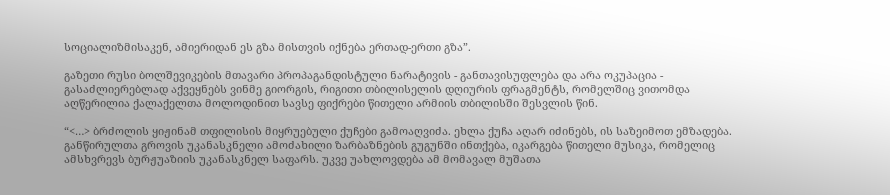სოციალიზმისაკენ, ამიერიდან ეს გზა მისთვის იქნება ერთად-ერთი გზა”.

გაზეთი რუსი ბოლშევიკების მთავარი პროპაგანდისტული ნარატივის - განთავისუფლება და არა ოკუპაცია - გასაძლიერებლად აქვეყნებს ვინმე გიორგის, რიგითი თბილისელის დღიურის ფრაგმენტს, რომელშიც ვითომდა აღწერილია ქალაქელთა მოლოდინით სავსე ფიქრები წითელი არმიის თბილისში შესვლის წინ.

“<…> ბრძოლის ყიჟინამ თფილისის მიყრუებული ქუჩები გამოაღვიძა. ეხლა ქუჩა აღარ იძინებს, ის საზეიმოთ ემზადება. განწირულთა გროვის უკანასკნელი ამოძახილი ზარბაზნების გუგუნში ინთქება, იკარგება წითელი მუსიკა, რომელიც ამსხვრევს ბურჟუაზიის უკანასკნელ საფარს. უკვე უახლოვდება ამ მომავალ მუშათა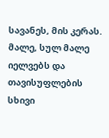სავანეს, მის კერას. მალე, სულ მალე იელვებს და თავისუფლების სხივი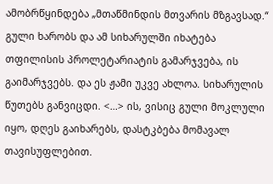ამობრწყინდება „მთაწმინდის მთვარის მზგავსად.“ გული ხარობს და ამ სიხარულში იხატება თფილისის პროლეტარიატის გამარჯვება, ის გაიმარჯვებს. და ეს ჟამი უკვე ახლოა. სიხარულის წუთებს განვიცდი. <…> ის, ვისიც გული მოკლული იყო, დღეს გაიხარებს, დასტკბება მომავალ თავისუფლებით.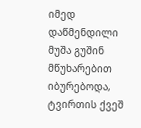იმედ დაწმენდილი მუშა გუშინ მწუხარებით იბურებოდა, ტვირთის ქვეშ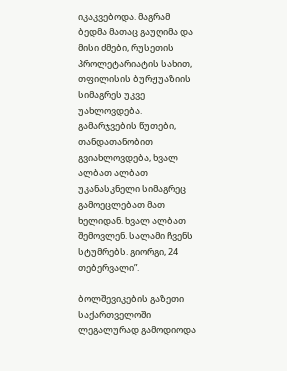იკაკვებოდა. მაგრამ ბედმა მათაც გაუღიმა და მისი ძმები, რუსეთის პროლეტარიატის სახით, თფილისის ბურჟუაზიის სიმაგრეს უკვე უახლოვდება. გამარჯვების წუთები, თანდათანობით გვიახლოვდება, ხვალ ალბათ ალბათ უკანასკნელი სიმაგრეც გამოეცლებათ მათ ხელიდან. ხვალ ალბათ შემოვლენ. სალამი ჩვენს სტუმრებს. გიორგი, 24 თებერვალი”.

ბოლშევიკების გაზეთი საქართველოში ლეგალურად გამოდიოდა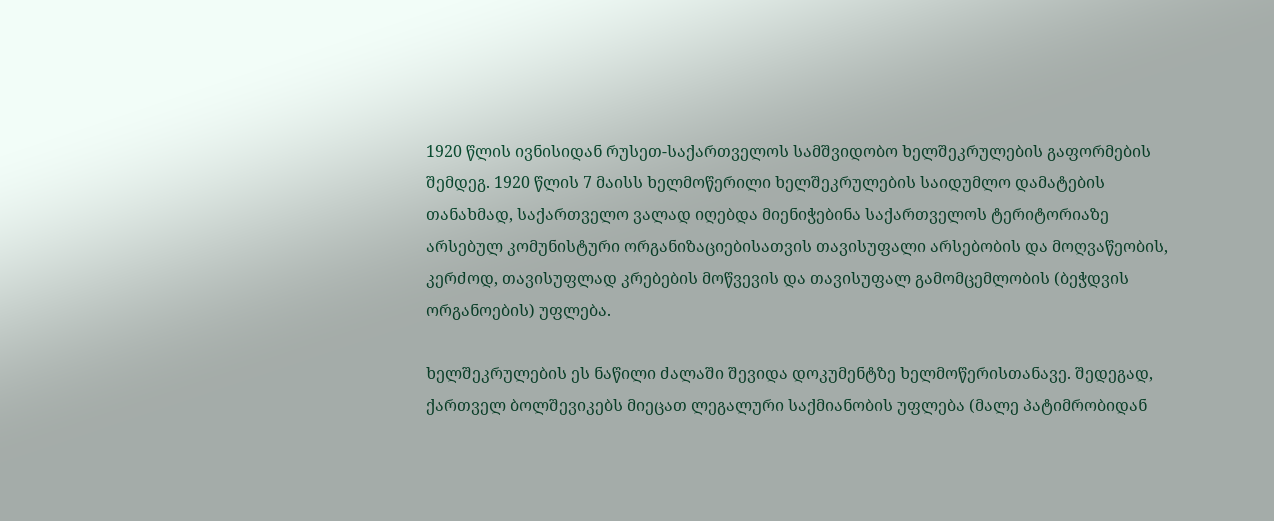1920 წლის ივნისიდან რუსეთ-საქართველოს სამშვიდობო ხელშეკრულების გაფორმების შემდეგ. 1920 წლის 7 მაისს ხელმოწერილი ხელშეკრულების საიდუმლო დამატების თანახმად, საქართველო ვალად იღებდა მიენიჭებინა საქართველოს ტერიტორიაზე არსებულ კომუნისტური ორგანიზაციებისათვის თავისუფალი არსებობის და მოღვაწეობის, კერძოდ, თავისუფლად კრებების მოწვევის და თავისუფალ გამომცემლობის (ბეჭდვის ორგანოების) უფლება.

ხელშეკრულების ეს ნაწილი ძალაში შევიდა დოკუმენტზე ხელმოწერისთანავე. შედეგად, ქართველ ბოლშევიკებს მიეცათ ლეგალური საქმიანობის უფლება (მალე პატიმრობიდან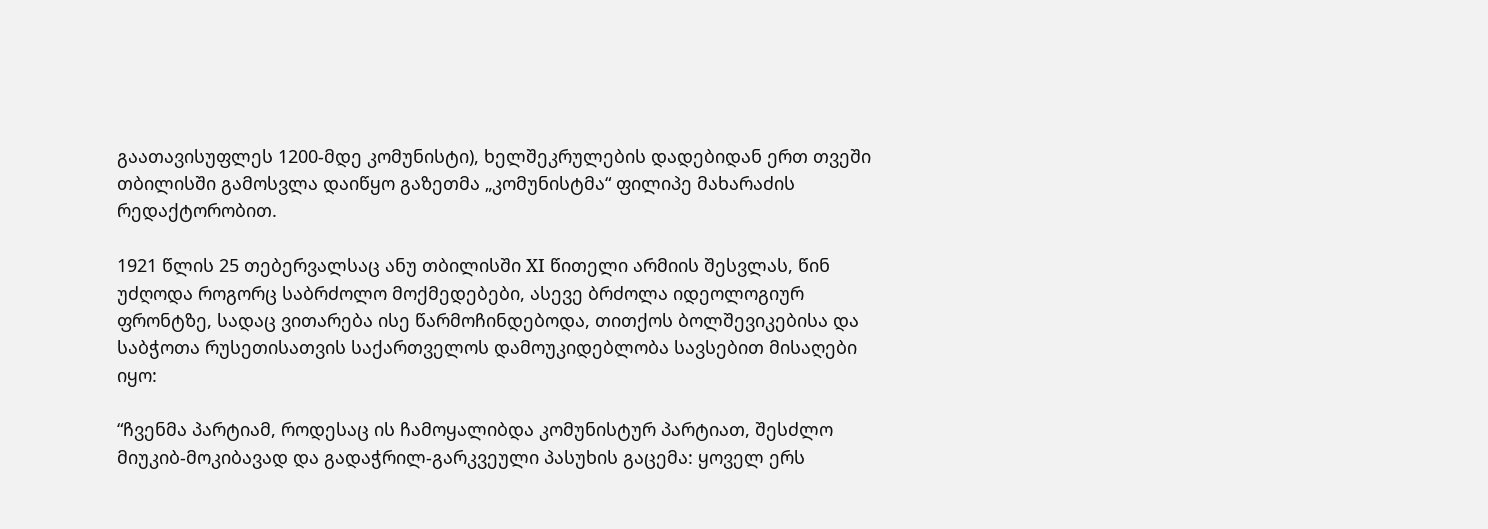გაათავისუფლეს 1200-მდე კომუნისტი), ხელშეკრულების დადებიდან ერთ თვეში თბილისში გამოსვლა დაიწყო გაზეთმა „კომუნისტმა“ ფილიპე მახარაძის რედაქტორობით.

1921 წლის 25 თებერვალსაც ანუ თბილისში XI წითელი არმიის შესვლას, წინ უძღოდა როგორც საბრძოლო მოქმედებები, ასევე ბრძოლა იდეოლოგიურ ფრონტზე, სადაც ვითარება ისე წარმოჩინდებოდა, თითქოს ბოლშევიკებისა და საბჭოთა რუსეთისათვის საქართველოს დამოუკიდებლობა სავსებით მისაღები იყო:

“ჩვენმა პარტიამ, როდესაც ის ჩამოყალიბდა კომუნისტურ პარტიათ, შესძლო მიუკიბ-მოკიბავად და გადაჭრილ-გარკვეული პასუხის გაცემა: ყოველ ერს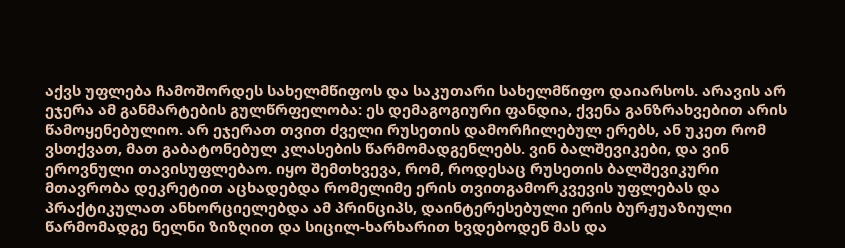აქვს უფლება ჩამოშორდეს სახელმწიფოს და საკუთარი სახელმწიფო დაიარსოს. არავის არ ეჯერა ამ განმარტების გულწრფელობა: ეს დემაგოგიური ფანდია, ქვენა განზრახვებით არის წამოყენებულიო. არ ეჯერათ თვით ძველი რუსეთის დამორჩილებულ ერებს, ან უკეთ რომ ვსთქვათ, მათ გაბატონებულ კლასების წარმომადგენლებს. ვინ ბალშევიკები, და ვინ ეროვნული თავისუფლებაო. იყო შემთხვევა, რომ, როდესაც რუსეთის ბალშევიკური მთავრობა დეკრეტით აცხადებდა რომელიმე ერის თვითგამორკვევის უფლებას და პრაქტიკულათ ანხორციელებდა ამ პრინციპს, დაინტერესებული ერის ბურჟუაზიული წარმომადგე ნელნი ზიზღით და სიცილ-ხარხარით ხვდებოდენ მას და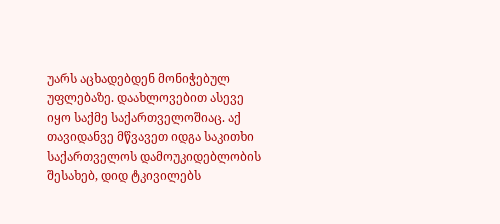უარს აცხადებდენ მონიჭებულ უფლებაზე. დაახლოვებით ასევე იყო საქმე საქართველოშიაც. აქ თავიდანვე მწვავეთ იდგა საკითხი საქართველოს დამოუკიდებლობის შესახებ, დიდ ტკივილებს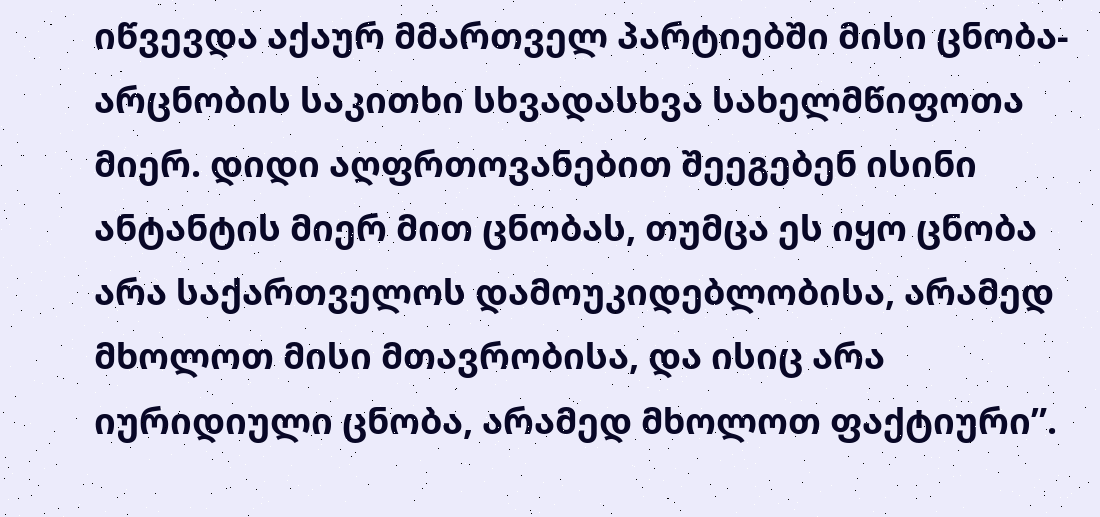იწვევდა აქაურ მმართველ პარტიებში მისი ცნობა-არცნობის საკითხი სხვადასხვა სახელმწიფოთა მიერ. დიდი აღფრთოვანებით შეეგებენ ისინი ანტანტის მიერ მით ცნობას, თუმცა ეს იყო ცნობა არა საქართველოს დამოუკიდებლობისა, არამედ მხოლოთ მისი მთავრობისა, და ისიც არა იურიდიული ცნობა, არამედ მხოლოთ ფაქტიური”.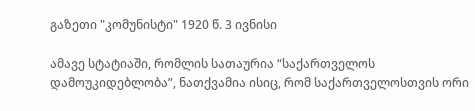გაზეთი "კომუნისტი" 1920 წ. 3 ივნისი

ამავე სტატიაში, რომლის სათაურია “საქართველოს დამოუკიდებლობა”, ნათქვამია ისიც, რომ საქართველოსთვის ორი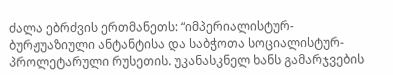ძალა ებრძვის ერთმანეთს: “იმპერიალისტურ-ბურჟუაზიული ანტანტისა და საბჭოთა სოციალისტურ-პროლეტარული რუსეთის. უკანასკნელ ხანს გამარჯვების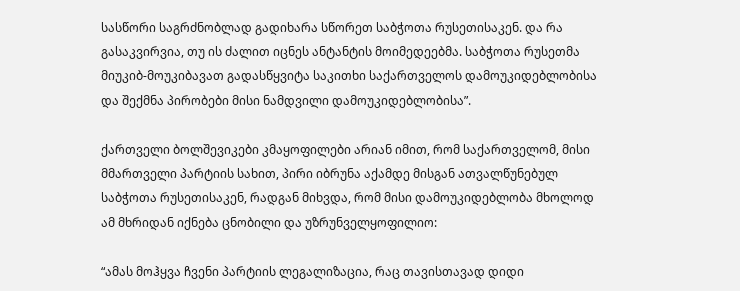სასწორი საგრძნობლად გადიხარა სწორეთ საბჭოთა რუსეთისაკენ. და რა გასაკვირვია, თუ ის ძალით იცნეს ანტანტის მოიმედეებმა. საბჭოთა რუსეთმა მიუკიბ-მოუკიბავათ გადასწყვიტა საკითხი საქართველოს დამოუკიდებლობისა და შექმნა პირობები მისი ნამდვილი დამოუკიდებლობისა”.

ქართველი ბოლშევიკები კმაყოფილები არიან იმით, რომ საქართველომ, მისი მმართველი პარტიის სახით, პირი იბრუნა აქამდე მისგან ათვალწუნებულ საბჭოთა რუსეთისაკენ, რადგან მიხვდა, რომ მისი დამოუკიდებლობა მხოლოდ ამ მხრიდან იქნება ცნობილი და უზრუნველყოფილიო:

“ამას მოჰყვა ჩვენი პარტიის ლეგალიზაცია, რაც თავისთავად დიდი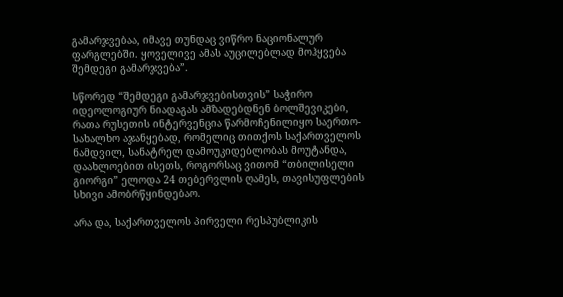გამარჯვებაა, იმავე თუნდაც ვიწრო ნაციონალურ ფარგლებში. ყოველივე ამას აუცილებლად მოჰყვება შემდეგი გამარჯვება”.

სწორედ “შემდეგი გამარჯვებისთვის” საჭირო იდეოლოგიურ ნიადაგას ამზადებდნენ ბოლშევიკები, რათა რუსეთის ინტერვენცია წარმოჩენილიყო საერთო-სახალხო აჯანყებად, რომელიც თითქოს საქართველოს ნამდვილ, სანატრელ დამოუკიდებლობას მოუტანდა, დაახლოებით ისეთს, როგორსაც ვითომ “თბილისელი გიორგი” ელოდა 24 თებერვლის ღამეს, თავისუფლების სხივი ამობრწყინდებაო.

არა და, საქართველოს პირველი რესპუბლიკის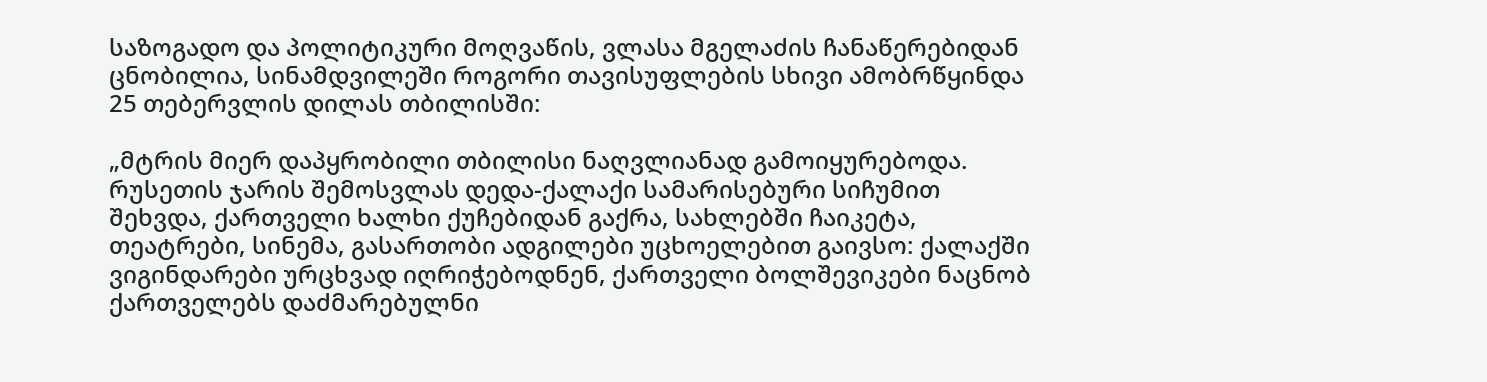საზოგადო და პოლიტიკური მოღვაწის, ვლასა მგელაძის ჩანაწერებიდან ცნობილია, სინამდვილეში როგორი თავისუფლების სხივი ამობრწყინდა 25 თებერვლის დილას თბილისში:

„მტრის მიერ დაპყრობილი თბილისი ნაღვლიანად გამოიყურებოდა. რუსეთის ჯარის შემოსვლას დედა-ქალაქი სამარისებური სიჩუმით შეხვდა, ქართველი ხალხი ქუჩებიდან გაქრა, სახლებში ჩაიკეტა, თეატრები, სინემა, გასართობი ადგილები უცხოელებით გაივსო: ქალაქში ვიგინდარები ურცხვად იღრიჭებოდნენ, ქართველი ბოლშევიკები ნაცნობ ქართველებს დაძმარებულნი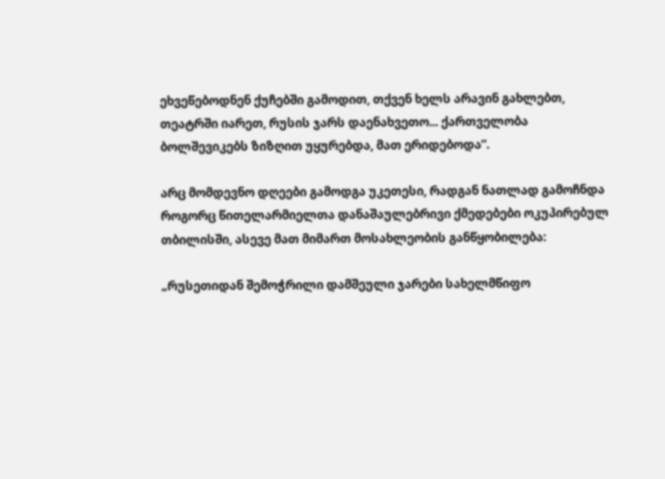ეხვეწებოდნენ ქუჩებში გამოდით, თქვენ ხელს არავინ გახლებთ, თეატრში იარეთ, რუსის ჯარს დაენახვეთო... ქართველობა ბოლშევიკებს ზიზღით უყურებდა, მათ ერიდებოდა”.

არც მომდევნო დღეები გამოდგა უკეთესი, რადგან ნათლად გამოჩნდა როგორც წითელარმიელთა დანაშაულებრივი ქმედებები ოკუპირებულ თბილისში, ასევე მათ მიმართ მოსახლეობის განწყობილება:

„რუსეთიდან შემოჭრილი დამშეული ჯარები სახელმწიფო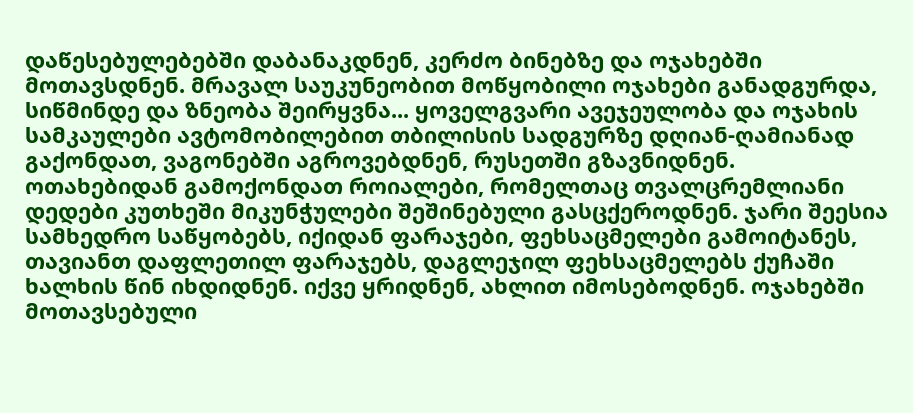დაწესებულებებში დაბანაკდნენ, კერძო ბინებზე და ოჯახებში მოთავსდნენ. მრავალ საუკუნეობით მოწყობილი ოჯახები განადგურდა, სიწმინდე და ზნეობა შეირყვნა... ყოველგვარი ავეჯეულობა და ოჯახის სამკაულები ავტომობილებით თბილისის სადგურზე დღიან-ღამიანად გაქონდათ, ვაგონებში აგროვებდნენ, რუსეთში გზავნიდნენ. ოთახებიდან გამოქონდათ როიალები, რომელთაც თვალცრემლიანი დედები კუთხეში მიკუნჭულები შეშინებული გასცქეროდნენ. ჯარი შეესია სამხედრო საწყობებს, იქიდან ფარაჯები, ფეხსაცმელები გამოიტანეს, თავიანთ დაფლეთილ ფარაჯებს, დაგლეჯილ ფეხსაცმელებს ქუჩაში ხალხის წინ იხდიდნენ. იქვე ყრიდნენ, ახლით იმოსებოდნენ. ოჯახებში მოთავსებული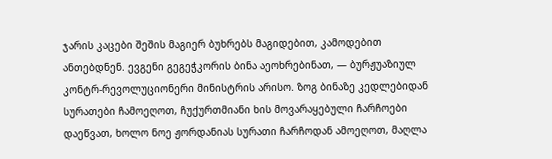ჯარის კაცები შეშის მაგიერ ბუხრებს მაგიდებით, კამოდებით ანთებდნენ. ევგენი გეგეჭკორის ბინა აეოხრებინათ, — ბურჟუაზიულ კონტრ-რევოლუციონერი მინისტრის არისო. ზოგ ბინაზე კედლებიდან სურათები ჩამოეღოთ, ჩუქურთმიანი ხის მოვარაყებული ჩარჩოები დაეწვათ, ხოლო ნოე ჟორდანიას სურათი ჩარჩოდან ამოეღოთ, მაღლა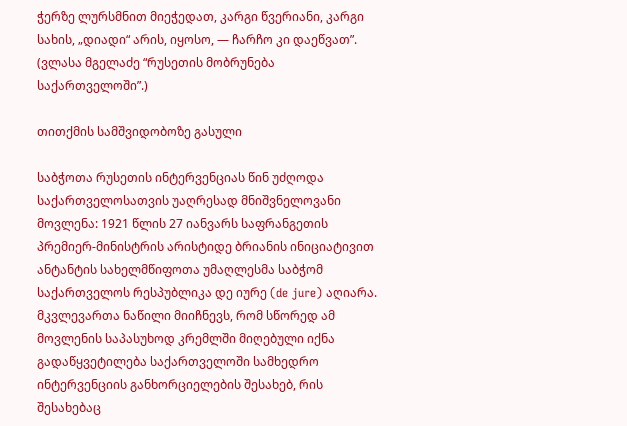ჭერზე ლურსმნით მიეჭედათ, კარგი წვერიანი, კარგი სახის, „დიადი“ არის, იყოსო, — ჩარჩო კი დაეწვათ”. (ვლასა მგელაძე “რუსეთის მობრუნება საქართველოში”.)

თითქმის სამშვიდობოზე გასული

საბჭოთა რუსეთის ინტერვენციას წინ უძღოდა საქართველოსათვის უაღრესად მნიშვნელოვანი მოვლენა: 1921 წლის 27 იანვარს საფრანგეთის პრემიერ-მინისტრის არისტიდე ბრიანის ინიციატივით ანტანტის სახელმწიფოთა უმაღლესმა საბჭომ საქართველოს რესპუბლიკა დე იურე (de jure) აღიარა. მკვლევართა ნაწილი მიიჩნევს, რომ სწორედ ამ მოვლენის საპასუხოდ კრემლში მიღებული იქნა გადაწყვეტილება საქართველოში სამხედრო ინტერვენციის განხორციელების შესახებ, რის შესახებაც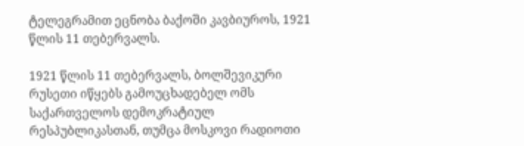ტელეგრამით ეცნობა ბაქოში კავბიუროს, 1921 წლის 11 თებერვალს.

1921 წლის 11 თებერვალს, ბოლშევიკური რუსეთი იწყებს გამოუცხადებელ ომს საქართველოს დემოკრატიულ რესპუბლიკასთან, თუმცა მოსკოვი რადიოთი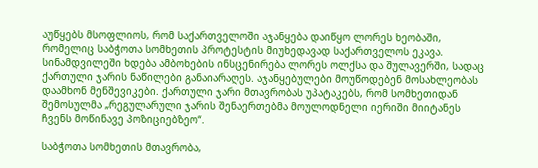აუწყებს მსოფლიოს, რომ საქართველოში აჯანყება დაიწყო ლორეს ხეობაში, რომელიც საბჭოთა სომხეთის პროტესტის მიუხედავად საქართველოს ეკავა. სინამდვილეში ხდება ამბოხების ინსცენირება ლორეს ოლქსა და შულავერში, სადაც ქართული ჯარის ნაწილები განაიარაღეს. აჯანყებულები მოუწოდებენ მოსახლეობას დაამხონ მენშევიკები. ქართული ჯარი მთავრობას უპატაკებს, რომ სომხეთიდან შემოსულმა „რეგულარული ჯარის შენაერთებმა მოულოდნელი იერიში მიიტანეს ჩვენს მოწინავე პოზიციებზეო“.

საბჭოთა სომხეთის მთავრობა,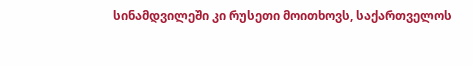სინამდვილეში კი რუსეთი მოითხოვს, საქართველოს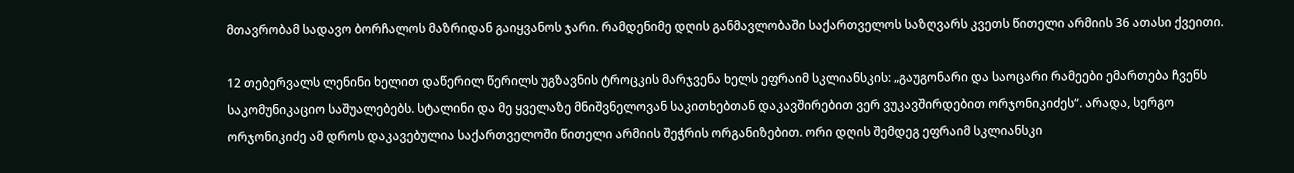მთავრობამ სადავო ბორჩალოს მაზრიდან გაიყვანოს ჯარი. რამდენიმე დღის განმავლობაში საქართველოს საზღვარს კვეთს წითელი არმიის 36 ათასი ქვეითი.

12 თებერვალს ლენინი ხელით დაწერილ წერილს უგზავნის ტროცკის მარჯვენა ხელს ეფრაიმ სკლიანსკის: „გაუგონარი და საოცარი რამეები ემართება ჩვენს საკომუნიკაციო საშუალებებს. სტალინი და მე ყველაზე მნიშვნელოვან საკითხებთან დაკავშირებით ვერ ვუკავშირდებით ორჯონიკიძეს“. არადა, სერგო ორჯონიკიძე ამ დროს დაკავებულია საქართველოში წითელი არმიის შეჭრის ორგანიზებით. ორი დღის შემდეგ ეფრაიმ სკლიანსკი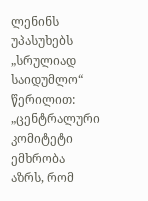ლენინს უპასუხებს „სრულიად საიდუმლო“ წერილით: „ცენტრალური კომიტეტი ემხრობა აზრს, რომ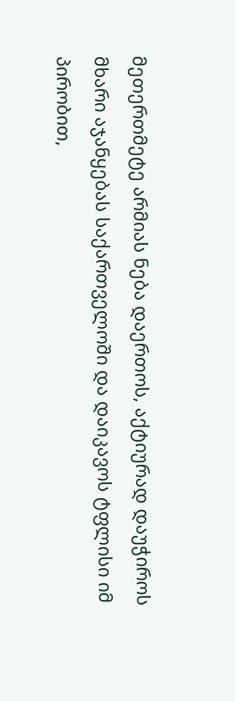მეთერთმეტე არმიას ნება დაერთოს, აქტიურად დაუჭიროს მხარი აჯანყებას საქართველოში და დაიკავოს ტფლისი იმ პირობით,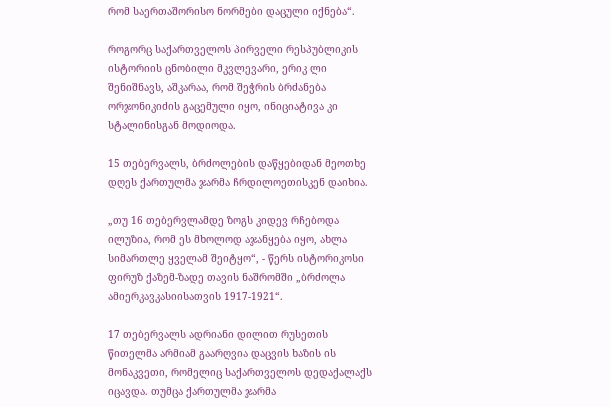რომ საერთაშორისო ნორმები დაცული იქნება“.

როგორც საქართველოს პირველი რესპუბლიკის ისტორიის ცნობილი მკვლევარი, ერიკ ლი შენიშნავს, აშკარაა, რომ შეჭრის ბრძანება ორჯონიკიძის გაცემული იყო, ინიციატივა კი სტალინისგან მოდიოდა.

15 თებერვალს, ბრძოლების დაწყებიდან მეოთხე დღეს ქართულმა ჯარმა ჩრდილოეთისკენ დაიხია.

„თუ 16 თებერვლამდე ზოგს კიდევ რჩებოდა ილუზია, რომ ეს მხოლოდ აჯანყება იყო, ახლა სიმართლე ყველამ შეიტყო“, - წერს ისტორიკოსი ფირუზ ქაზემ-ზადე თავის ნაშრომში „ბრძოლა ამიერკავკასიისათვის 1917-1921“.

17 თებერვალს ადრიანი დილით რუსეთის წითელმა არმიამ გაარღვია დაცვის ხაზის ის მონაკვეთი, რომელიც საქართველოს დედაქალაქს იცავდა. თუმცა ქართულმა ჯარმა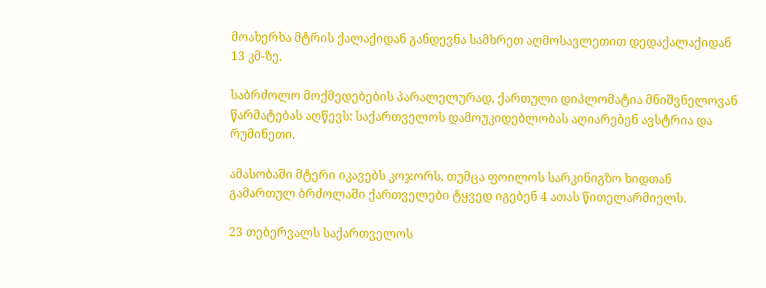მოახერხა მტრის ქალაქიდან განდევნა სამხრეთ აღმოსავლეთით დედაქალაქიდან 13 კმ-ზე.

საბრძოლო მოქმედებების პარალელურად, ქართული დიპლომატია მნიშვნელოვან წარმატებას აღწევს: საქართველოს დამოუკიდებლობას აღიარებენ ავსტრია და რუმინეთი.

ამასობაში მტერი იკავებს კოჯორს, თუმცა ფოილოს სარკინიგზო ხიდთან გამართულ ბრძოლაში ქართველები ტყვედ იგებენ 4 ათას წითელარმიელს.

23 თებერვალს საქართველოს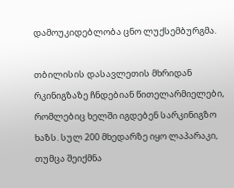დამოუკიდებლობა ცნო ლუქსემბურგმა.

თბილისის დასავლეთის მხრიდან რკინიგზაზე ჩნდებიან წითელარმიელები, რომლებიც ხელში იგდებენ სარკინიგზო ხაზს. სულ 200 მხედარზე იყო ლაპარაკი, თუმცა შეიქმნა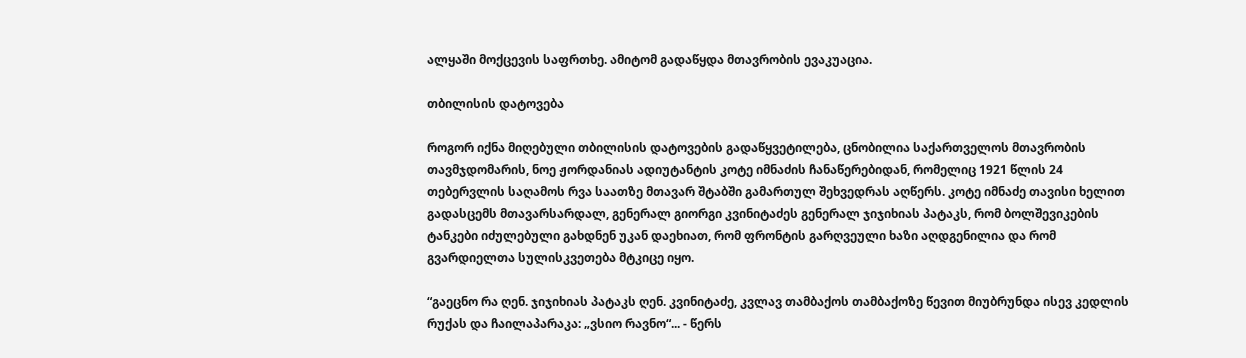ალყაში მოქცევის საფრთხე. ამიტომ გადაწყდა მთავრობის ევაკუაცია.

თბილისის დატოვება

როგორ იქნა მიღებული თბილისის დატოვების გადაწყვეტილება, ცნობილია საქართველოს მთავრობის თავმჯდომარის, ნოე ჟორდანიას ადიუტანტის კოტე იმნაძის ჩანაწერებიდან, რომელიც 1921 წლის 24 თებერვლის საღამოს რვა საათზე მთავარ შტაბში გამართულ შეხვედრას აღწერს. კოტე იმნაძე თავისი ხელით გადასცემს მთავარსარდალ, გენერალ გიორგი კვინიტაძეს გენერალ ჯიჯიხიას პატაკს, რომ ბოლშევიკების ტანკები იძულებული გახდნენ უკან დაეხიათ, რომ ფრონტის გარღვეული ხაზი აღდგენილია და რომ გვარდიელთა სულისკვეთება მტკიცე იყო.

“გაეცნო რა ღენ. ჯიჯიხიას პატაკს ღენ. კვინიტაძე, კვლავ თამბაქოს თამბაქოზე წევით მიუბრუნდა ისევ კედლის რუქას და ჩაილაპარაკა: „ვსიო რავნო“... - წერს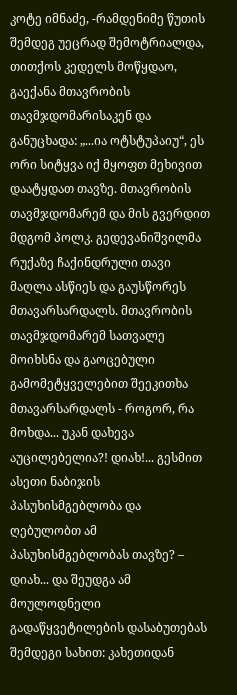კოტე იმნაძე, -რამდენიმე წუთის შემდეგ უეცრად შემოტრიალდა, თითქოს კედელს მოწყდაო, გაექანა მთავრობის თავმჯდომარისაკენ და განუცხადა: „...ია ოტსტუპაიუ“, ეს ორი სიტყვა იქ მყოფთ მეხივით დაატყდათ თავზე. მთავრობის თავმჯდომარემ და მის გვერდით მდგომ პოლკ. გედევანიშვილმა რუქაზე ჩაქინდრული თავი მაღლა ასწიეს და გაუსწორეს მთავარსარდალს. მთავრობის თავმჯდომარემ სათვალე მოიხსნა და გაოცებული გამომეტყველებით შეეკითხა მთავარსარდალს - როგორ, რა მოხდა... უკან დახევა აუცილებელია?! დიახ!... გესმით ასეთი ნაბიჯის პასუხისმგებლობა და ღებულობთ ამ პასუხისმგებლობას თავზე? – დიახ... და შეუდგა ამ მოულოდნელი გადაწყვეტილების დასაბუთებას შემდეგი სახით: კახეთიდან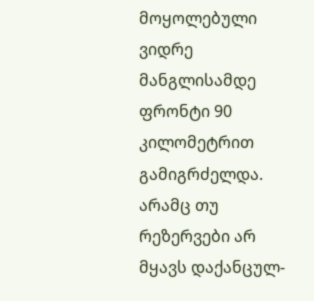მოყოლებული ვიდრე მანგლისამდე ფრონტი 90 კილომეტრით გამიგრძელდა. არამც თუ რეზერვები არ მყავს დაქანცულ-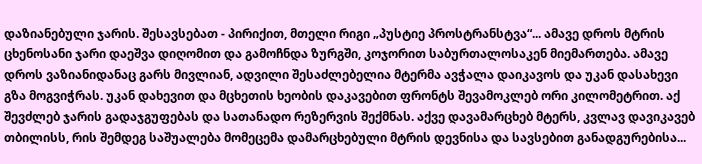დაზიანებული ჯარის. შესავსებათ - პირიქით, მთელი რიგი „პუსტიე პროსტრანსტვა“... ამავე დროს მტრის ცხენოსანი ჯარი დაეშვა დიღომით და გამოჩნდა ზურგში, კოჯორით საბურთალოსაკენ მიემართება. ამავე დროს ვაზიანიდანაც გარს მივლიან, ადვილი შესაძლებელია მტერმა ავჭალა დაიკავოს და უკან დასახევი გზა მოგვიჭრას. უკან დახევით და მცხეთის ხეობის დაკავებით ფრონტს შევამოკლებ ორი კილომეტრით. აქ შევძლებ ჯარის გადაჯგუფებას და სათანადო რეზერვის შექმნას. აქვე დავამარცხებ მტერს, კვლავ დავიკავებ თბილისს, რის შემდეგ საშუალება მომეცემა დამარცხებული მტრის დევნისა და სავსებით განადგურებისა...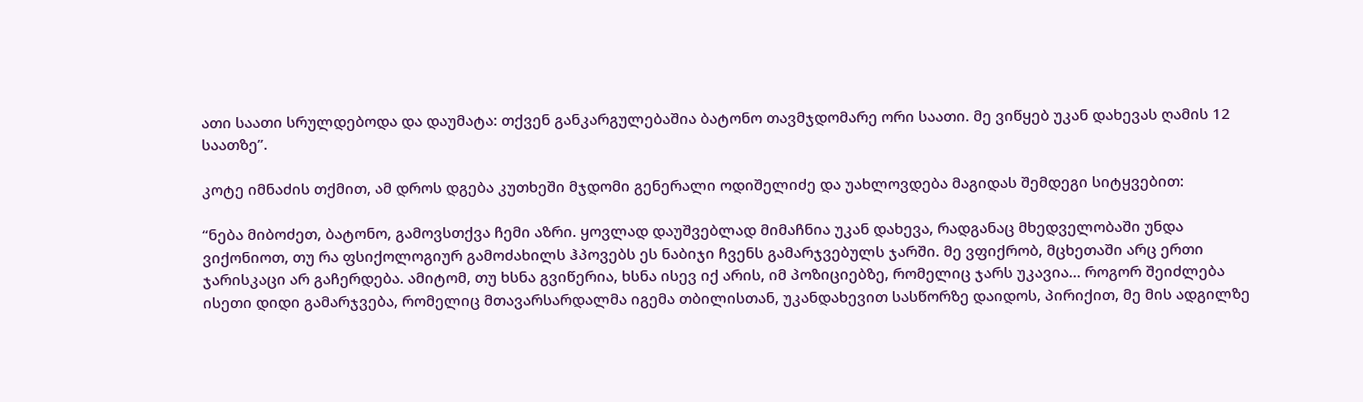ათი საათი სრულდებოდა და დაუმატა: თქვენ განკარგულებაშია ბატონო თავმჯდომარე ორი საათი. მე ვიწყებ უკან დახევას ღამის 12 საათზე”.

კოტე იმნაძის თქმით, ამ დროს დგება კუთხეში მჯდომი გენერალი ოდიშელიძე და უახლოვდება მაგიდას შემდეგი სიტყვებით:

“ნება მიბოძეთ, ბატონო, გამოვსთქვა ჩემი აზრი. ყოვლად დაუშვებლად მიმაჩნია უკან დახევა, რადგანაც მხედველობაში უნდა ვიქონიოთ, თუ რა ფსიქოლოგიურ გამოძახილს ჰპოვებს ეს ნაბიჯი ჩვენს გამარჯვებულს ჯარში. მე ვფიქრობ, მცხეთაში არც ერთი ჯარისკაცი არ გაჩერდება. ამიტომ, თუ ხსნა გვიწერია, ხსნა ისევ იქ არის, იმ პოზიციებზე, რომელიც ჯარს უკავია... როგორ შეიძლება ისეთი დიდი გამარჯვება, რომელიც მთავარსარდალმა იგემა თბილისთან, უკანდახევით სასწორზე დაიდოს, პირიქით, მე მის ადგილზე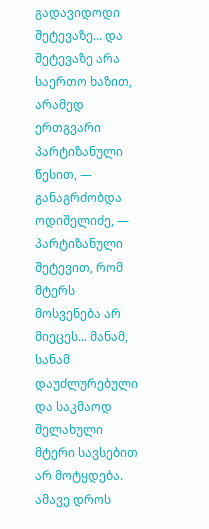გადავიდოდი შეტევაზე... და შეტევაზე არა საერთო ხაზით, არამედ ერთგვარი პარტიზანული წესით, — განაგრძობდა ოდიშელიძე, — პარტიზანული შეტევით, რომ მტერს მოსვენება არ მიეცეს... მანამ, სანამ დაუძლურებული და საკმაოდ შელახული მტერი სავსებით არ მოტყდება. ამავე დროს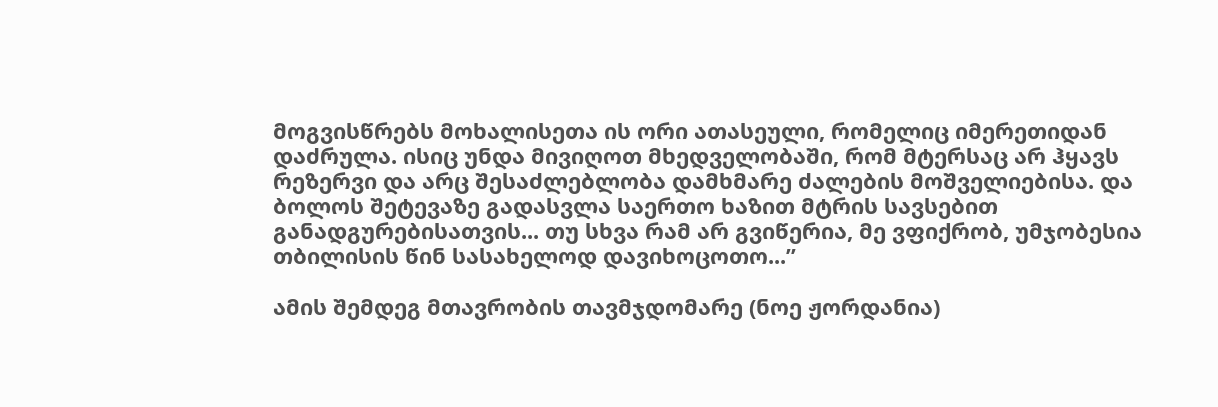მოგვისწრებს მოხალისეთა ის ორი ათასეული, რომელიც იმერეთიდან დაძრულა. ისიც უნდა მივიღოთ მხედველობაში, რომ მტერსაც არ ჰყავს რეზერვი და არც შესაძლებლობა დამხმარე ძალების მოშველიებისა. და ბოლოს შეტევაზე გადასვლა საერთო ხაზით მტრის სავსებით განადგურებისათვის... თუ სხვა რამ არ გვიწერია, მე ვფიქრობ, უმჯობესია თბილისის წინ სასახელოდ დავიხოცოთო...”

ამის შემდეგ მთავრობის თავმჯდომარე (ნოე ჟორდანია)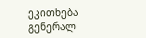ეკითხება გენერალ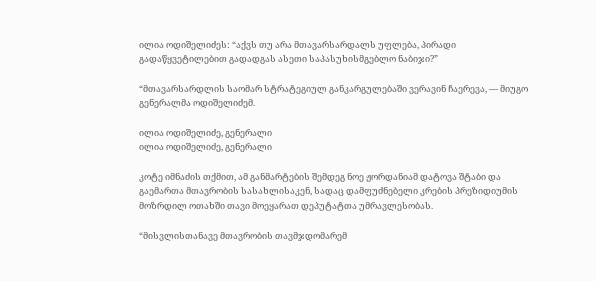ილია ოდიშელიძეს: “აქვს თუ არა მთავარსარდალს უფლება, პირადი გადაწყვეტილებით გადადგას ასეთი საპასუხისმგებლო ნაბიჯი?”

“მთავარსარდლის საომარ სტრატეგიულ განკარგულებაში ვერავინ ჩაერევა, — მიუგო გენერალმა ოდიშელიძემ.

ილია ოდიშელიძე, გენერალი
ილია ოდიშელიძე, გენერალი

კოტე იმნაძის თქმით, ამ განმარტების შემდეგ ნოე ჟორდანიამ დატოვა შტაბი და გაემართა მთავრობის სასახლისაკენ, სადაც დამფუძნებელი კრების პრეზიდიუმის მოზრდილ ოთახში თავი მოეყარათ დეპუტატთა უმრავლესობას.

“მისვლისთანავე მთავრობის თავმჯდომარემ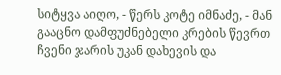სიტყვა აიღო, - წერს კოტე იმნაძე, - მან გააცნო დამფუძნებელი კრების წევრთ ჩვენი ჯარის უკან დახევის და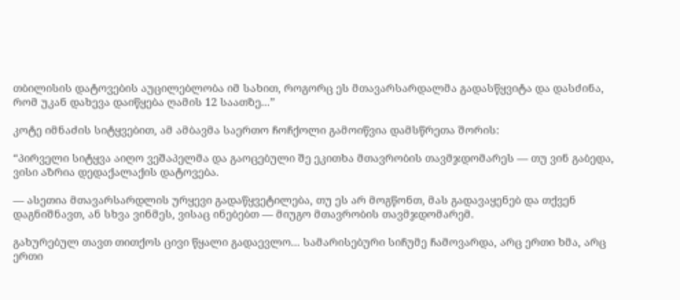თბილისის დატოვების აუცილებლობა იმ სახით, როგორც ეს მთავარსარდალმა გადასწყვიტა და დასძინა, რომ უკან დახევა დაიწყება ღამის 12 საათზე...”

კოტე იმნაძის სიტყვებით, ამ ამბავმა საერთო ჩოჩქოლი გამოიწვია დამსწრეთა შორის:

“პირველი სიტყვა აიღო ვეშაპელმა და გაოცებული შე ეკითხა მთავრობის თავმჯდომარეს — თუ ვინ გაბედა, ვისი აზრია დედაქალაქის დატოვება.

— ასეთია მთავარსარდლის ურყევი გადაწყვეტილება, თუ ეს არ მოგწონთ, მას გადავაყენებ და თქვენ დაგნიშნავთ, ან სხვა ვინმეს, ვისაც ინებებთ — მიუგო მთავრობის თავმჯდომარემ.

გახურებულ თავთ თითქოს ცივი წყალი გადაევლო... სამარისებური სიჩუმე ჩამოვარდა, არც ერთი ხმა, არც ერთი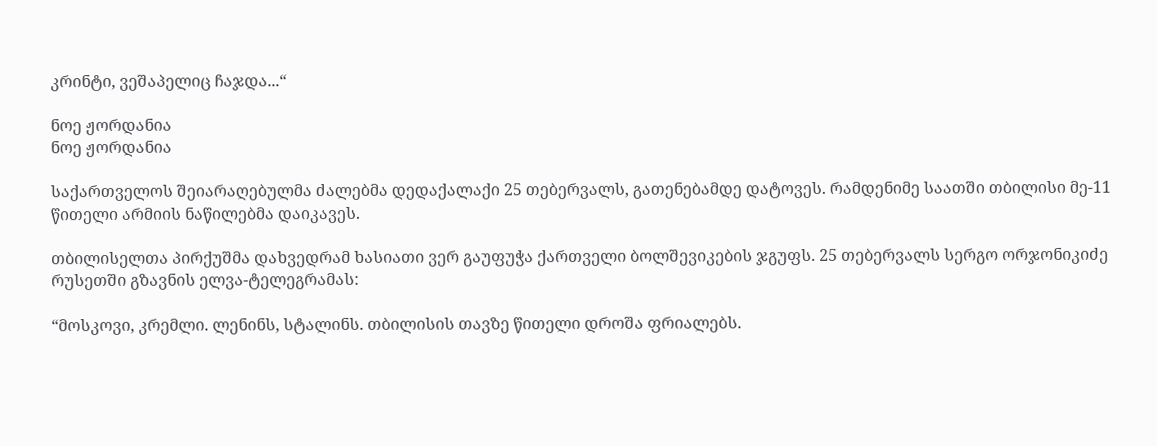კრინტი, ვეშაპელიც ჩაჯდა...“

ნოე ჟორდანია
ნოე ჟორდანია

საქართველოს შეიარაღებულმა ძალებმა დედაქალაქი 25 თებერვალს, გათენებამდე დატოვეს. რამდენიმე საათში თბილისი მე-11 წითელი არმიის ნაწილებმა დაიკავეს.

თბილისელთა პირქუშმა დახვედრამ ხასიათი ვერ გაუფუჭა ქართველი ბოლშევიკების ჯგუფს. 25 თებერვალს სერგო ორჯონიკიძე რუსეთში გზავნის ელვა-ტელეგრამას:

“მოსკოვი, კრემლი. ლენინს, სტალინს. თბილისის თავზე წითელი დროშა ფრიალებს.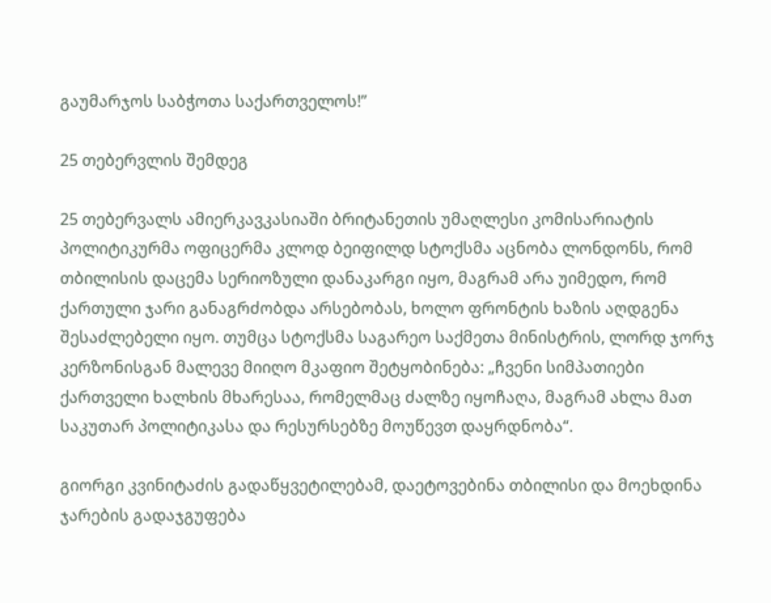გაუმარჯოს საბჭოთა საქართველოს!”

25 თებერვლის შემდეგ

25 თებერვალს ამიერკავკასიაში ბრიტანეთის უმაღლესი კომისარიატის პოლიტიკურმა ოფიცერმა კლოდ ბეიფილდ სტოქსმა აცნობა ლონდონს, რომ თბილისის დაცემა სერიოზული დანაკარგი იყო, მაგრამ არა უიმედო, რომ ქართული ჯარი განაგრძობდა არსებობას, ხოლო ფრონტის ხაზის აღდგენა შესაძლებელი იყო. თუმცა სტოქსმა საგარეო საქმეთა მინისტრის, ლორდ ჯორჯ კერზონისგან მალევე მიიღო მკაფიო შეტყობინება: „ჩვენი სიმპათიები ქართველი ხალხის მხარესაა, რომელმაც ძალზე იყოჩაღა, მაგრამ ახლა მათ საკუთარ პოლიტიკასა და რესურსებზე მოუწევთ დაყრდნობა“.

გიორგი კვინიტაძის გადაწყვეტილებამ, დაეტოვებინა თბილისი და მოეხდინა ჯარების გადაჯგუფება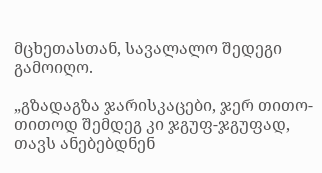მცხეთასთან, სავალალო შედეგი გამოიღო.

„გზადაგზა ჯარისკაცები, ჯერ თითო-თითოდ შემდეგ კი ჯგუფ-ჯგუფად, თავს ანებებდნენ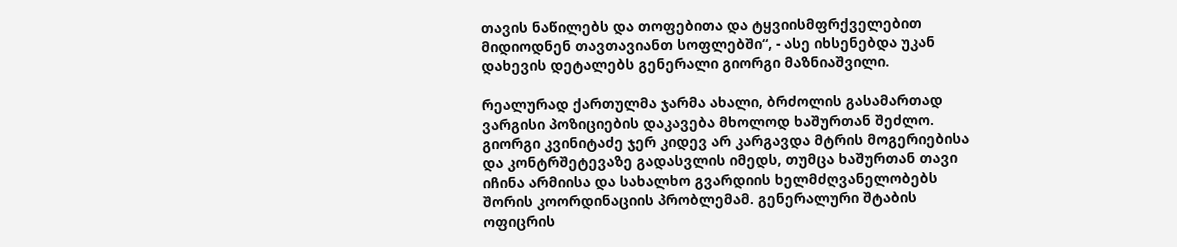თავის ნაწილებს და თოფებითა და ტყვიისმფრქველებით მიდიოდნენ თავთავიანთ სოფლებში“, - ასე იხსენებდა უკან დახევის დეტალებს გენერალი გიორგი მაზნიაშვილი.

რეალურად ქართულმა ჯარმა ახალი, ბრძოლის გასამართად ვარგისი პოზიციების დაკავება მხოლოდ ხაშურთან შეძლო. გიორგი კვინიტაძე ჯერ კიდევ არ კარგავდა მტრის მოგერიებისა და კონტრშეტევაზე გადასვლის იმედს, თუმცა ხაშურთან თავი იჩინა არმიისა და სახალხო გვარდიის ხელმძღვანელობებს შორის კოორდინაციის პრობლემამ. გენერალური შტაბის ოფიცრის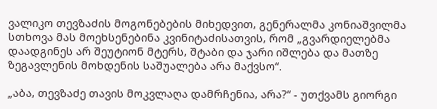ვალიკო თევზაძის მოგონებების მიხედვით, გენერალმა კონიაშვილმა სთხოვა მას მოეხსენებინა კვინიტაძისათვის, რომ „გვარდიელებმა დაადგინეს არ შეუტიონ მტერს, შტაბი და ჯარი იშლება და მათზე ზეგავლენის მოხდენის საშუალება არა მაქვსო“.

„აბა, თევზაძე თავის მოკვლაღა დამრჩენია, არა?“ - უთქვამს გიორგი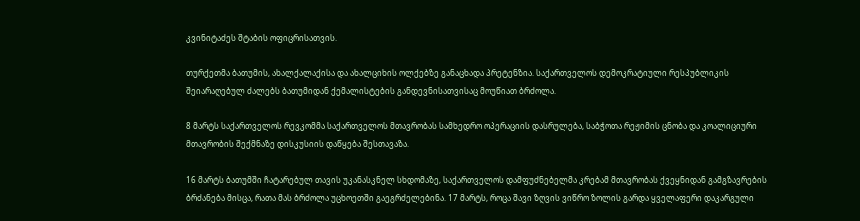კვინიტაძეს შტაბის ოფიცრისათვის.

თურქეთმა ბათუმის, ახალქალაქისა და ახალციხის ოლქებზე განაცხადა პრეტენზია. საქართველოს დემოკრატიული რესპუბლიკის შეიარაღებულ ძალებს ბათუმიდან ქემალისტების განდევნისათვისაც მოუწიათ ბრძოლა.

8 მარტს საქართველოს რევკომმა საქართველოს მთავრობას სამხედრო ოპერაციის დასრულება, საბჭოთა რეჟიმის ცნობა და კოალიციური მთავრობის შექმნაზე დისკუსიის დაწყება შესთავაზა.

16 მარტს ბათუმში ჩატარებულ თავის უკანასკნელ სხდომაზე, საქართველოს დამფუძნებელმა კრებამ მთავრობას ქვეყნიდან გამგზავრების ბრძანება მისცა, რათა მას ბრძოლა უცხოეთში გაეგრძელებინა. 17 მარტს, როცა შავი ზღვის ვიწრო ზოლის გარდა ყველაფერი დაკარგული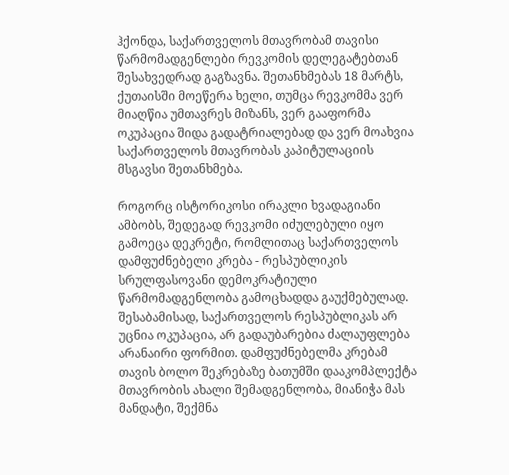ჰქონდა, საქართველოს მთავრობამ თავისი წარმომადგენლები რევკომის დელეგატებთან შესახვედრად გაგზავნა. შეთანხმებას 18 მარტს, ქუთაისში მოეწერა ხელი, თუმცა რევკომმა ვერ მიაღწია უმთავრეს მიზანს, ვერ გააფორმა ოკუპაცია შიდა გადატრიალებად და ვერ მოახვია საქართველოს მთავრობას კაპიტულაციის მსგავსი შეთანხმება.

როგორც ისტორიკოსი ირაკლი ხვადაგიანი ამბობს, შედეგად რევკომი იძულებული იყო გამოეცა დეკრეტი, რომლითაც საქართველოს დამფუძნებელი კრება - რესპუბლიკის სრულფასოვანი დემოკრატიული წარმომადგენლობა გამოცხადდა გაუქმებულად. შესაბამისად, საქართველოს რესპუბლიკას არ უცნია ოკუპაცია, არ გადაუბარებია ძალაუფლება არანაირი ფორმით. დამფუძნებელმა კრებამ თავის ბოლო შეკრებაზე ბათუმში დააკომპლექტა მთავრობის ახალი შემადგენლობა, მიანიჭა მას მანდატი, შექმნა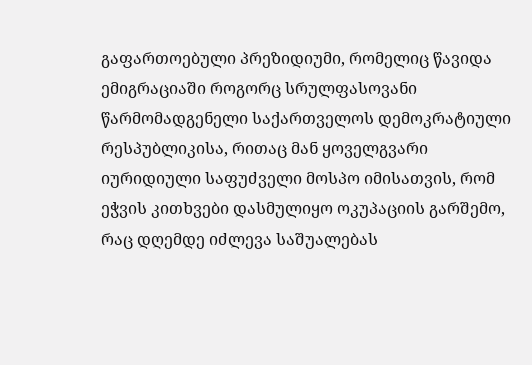გაფართოებული პრეზიდიუმი, რომელიც წავიდა ემიგრაციაში როგორც სრულფასოვანი წარმომადგენელი საქართველოს დემოკრატიული რესპუბლიკისა, რითაც მან ყოველგვარი იურიდიული საფუძველი მოსპო იმისათვის, რომ ეჭვის კითხვები დასმულიყო ოკუპაციის გარშემო, რაც დღემდე იძლევა საშუალებას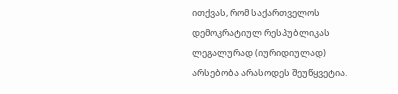ითქვას, რომ საქართველოს დემოკრატიულ რესპუბლიკას ლეგალურად (იურიდიულად) არსებობა არასოდეს შეუწყვეტია.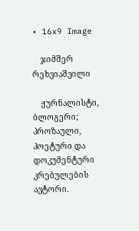• 16x9 Image

    ჯიმშერ რეხვიაშვილი

    ჟურნალისტი, ბლოგერი; პროზაული, პოეტური და დოკუმენტური კრებულების ავტორი.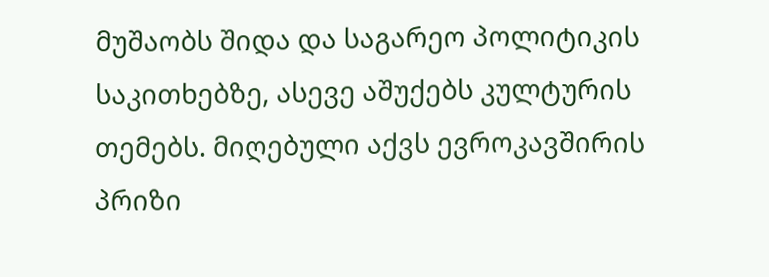მუშაობს შიდა და საგარეო პოლიტიკის საკითხებზე, ასევე აშუქებს კულტურის თემებს. მიღებული აქვს ევროკავშირის პრიზი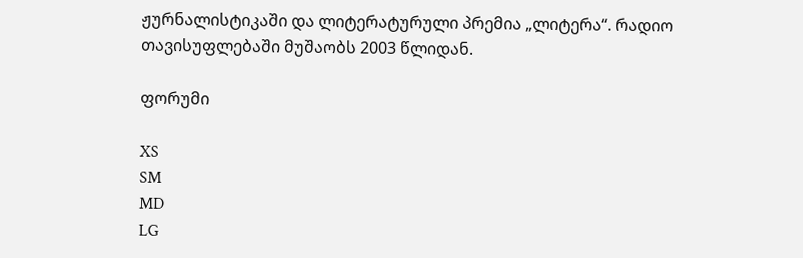ჟურნალისტიკაში და ლიტერატურული პრემია „ლიტერა“. რადიო თავისუფლებაში მუშაობს 2003 წლიდან.

ფორუმი

XS
SM
MD
LG